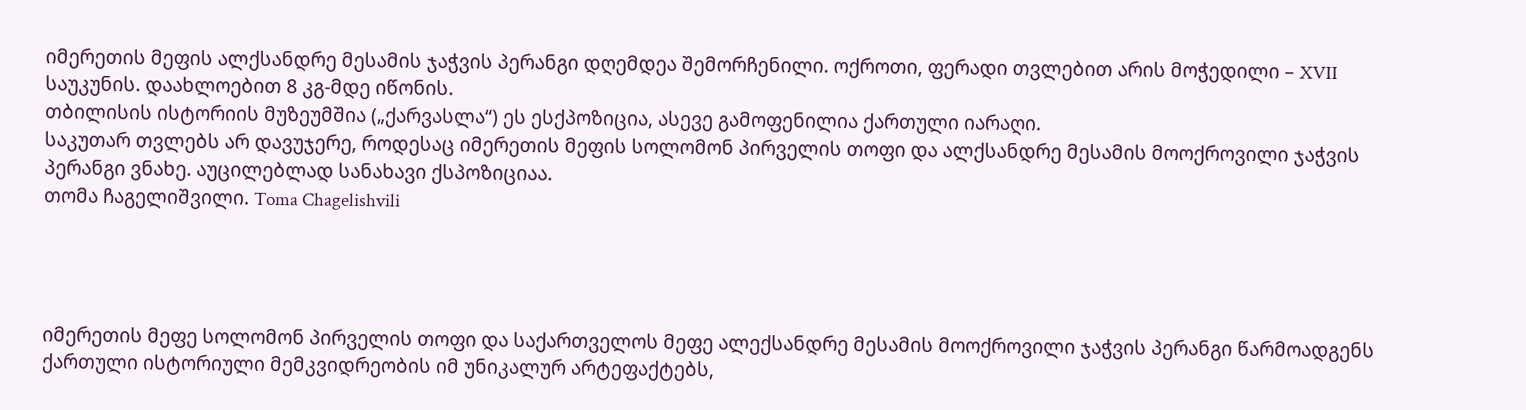იმერეთის მეფის ალქსანდრე მესამის ჯაჭვის პერანგი დღემდეა შემორჩენილი. ოქროთი, ფერადი თვლებით არის მოჭედილი – XVII საუკუნის. დაახლოებით 8 კგ-მდე იწონის.
თბილისის ისტორიის მუზეუმშია („ქარვასლა“) ეს ესქპოზიცია, ასევე გამოფენილია ქართული იარაღი.
საკუთარ თვლებს არ დავუჯერე, როდესაც იმერეთის მეფის სოლომონ პირველის თოფი და ალქსანდრე მესამის მოოქროვილი ჯაჭვის პერანგი ვნახე. აუცილებლად სანახავი ქსპოზიციაა.
თომა ჩაგელიშვილი. Toma Chagelishvili




იმერეთის მეფე სოლომონ პირველის თოფი და საქართველოს მეფე ალექსანდრე მესამის მოოქროვილი ჯაჭვის პერანგი წარმოადგენს ქართული ისტორიული მემკვიდრეობის იმ უნიკალურ არტეფაქტებს,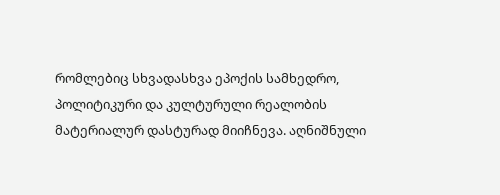რომლებიც სხვადასხვა ეპოქის სამხედრო, პოლიტიკური და კულტურული რეალობის მატერიალურ დასტურად მიიჩნევა. აღნიშნული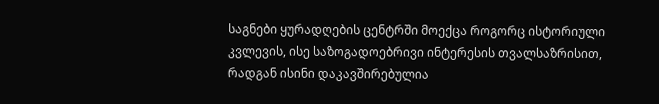საგნები ყურადღების ცენტრში მოექცა როგორც ისტორიული კვლევის, ისე საზოგადოებრივი ინტერესის თვალსაზრისით, რადგან ისინი დაკავშირებულია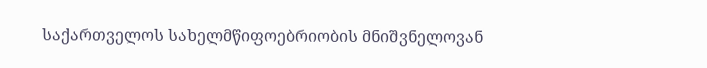საქართველოს სახელმწიფოებრიობის მნიშვნელოვან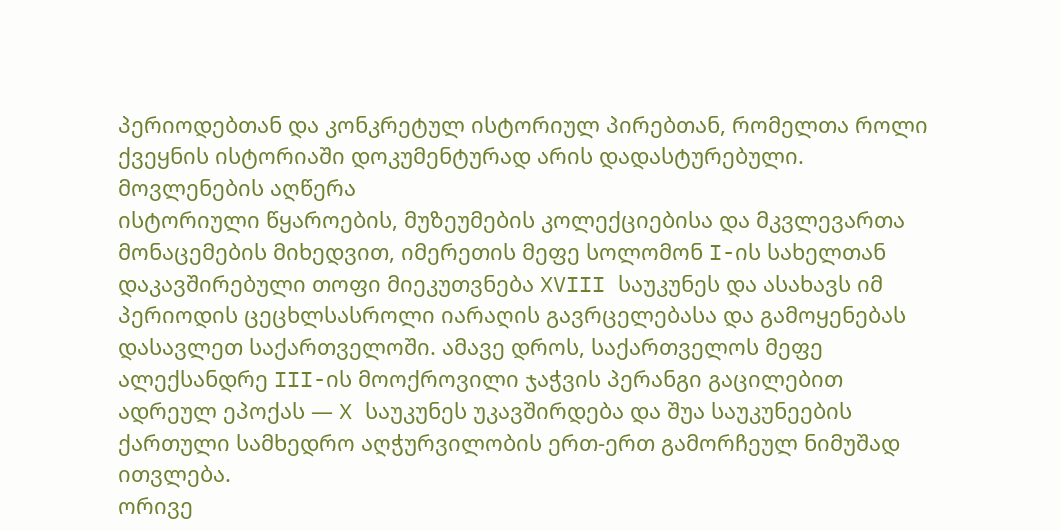პერიოდებთან და კონკრეტულ ისტორიულ პირებთან, რომელთა როლი ქვეყნის ისტორიაში დოკუმენტურად არის დადასტურებული.
მოვლენების აღწერა
ისტორიული წყაროების, მუზეუმების კოლექციებისა და მკვლევართა მონაცემების მიხედვით, იმერეთის მეფე სოლომონ I-ის სახელთან დაკავშირებული თოფი მიეკუთვნება XVIII საუკუნეს და ასახავს იმ პერიოდის ცეცხლსასროლი იარაღის გავრცელებასა და გამოყენებას დასავლეთ საქართველოში. ამავე დროს, საქართველოს მეფე ალექსანდრე III-ის მოოქროვილი ჯაჭვის პერანგი გაცილებით ადრეულ ეპოქას — X საუკუნეს უკავშირდება და შუა საუკუნეების ქართული სამხედრო აღჭურვილობის ერთ-ერთ გამორჩეულ ნიმუშად ითვლება.
ორივე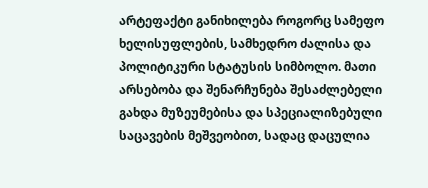არტეფაქტი განიხილება როგორც სამეფო ხელისუფლების, სამხედრო ძალისა და პოლიტიკური სტატუსის სიმბოლო. მათი არსებობა და შენარჩუნება შესაძლებელი გახდა მუზეუმებისა და სპეციალიზებული საცავების მეშვეობით, სადაც დაცულია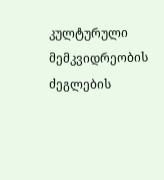კულტურული მემკვიდრეობის ძეგლების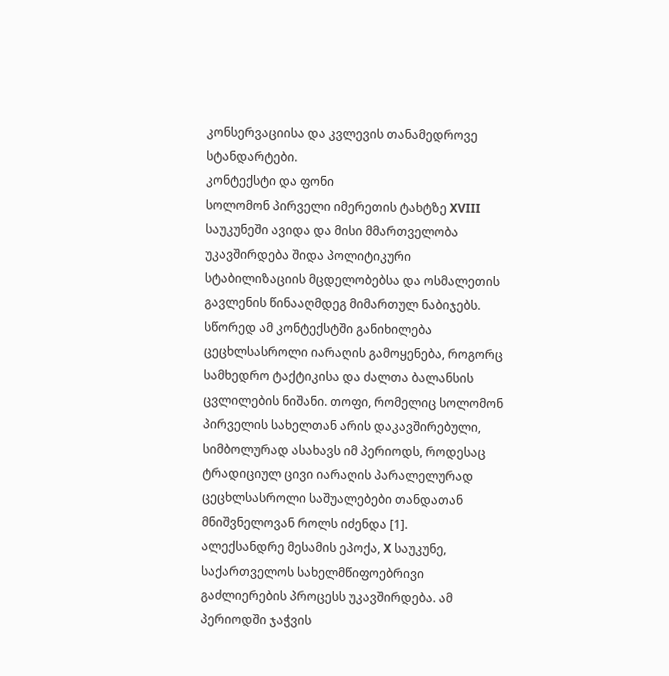კონსერვაციისა და კვლევის თანამედროვე სტანდარტები.
კონტექსტი და ფონი
სოლომონ პირველი იმერეთის ტახტზე XVIII საუკუნეში ავიდა და მისი მმართველობა უკავშირდება შიდა პოლიტიკური სტაბილიზაციის მცდელობებსა და ოსმალეთის გავლენის წინააღმდეგ მიმართულ ნაბიჯებს. სწორედ ამ კონტექსტში განიხილება ცეცხლსასროლი იარაღის გამოყენება, როგორც სამხედრო ტაქტიკისა და ძალთა ბალანსის ცვლილების ნიშანი. თოფი, რომელიც სოლომონ პირველის სახელთან არის დაკავშირებული, სიმბოლურად ასახავს იმ პერიოდს, როდესაც ტრადიციულ ცივი იარაღის პარალელურად ცეცხლსასროლი საშუალებები თანდათან მნიშვნელოვან როლს იძენდა [1].
ალექსანდრე მესამის ეპოქა, X საუკუნე, საქართველოს სახელმწიფოებრივი გაძლიერების პროცესს უკავშირდება. ამ პერიოდში ჯაჭვის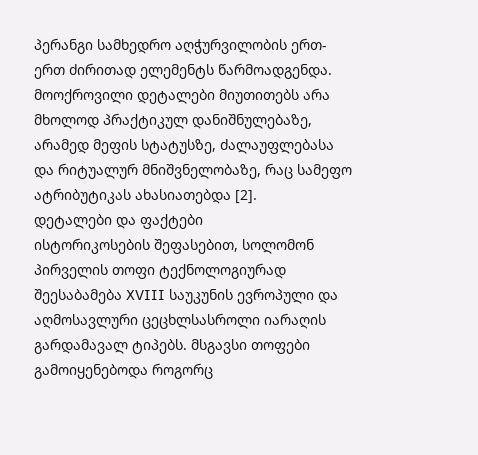პერანგი სამხედრო აღჭურვილობის ერთ-ერთ ძირითად ელემენტს წარმოადგენდა. მოოქროვილი დეტალები მიუთითებს არა მხოლოდ პრაქტიკულ დანიშნულებაზე, არამედ მეფის სტატუსზე, ძალაუფლებასა და რიტუალურ მნიშვნელობაზე, რაც სამეფო ატრიბუტიკას ახასიათებდა [2].
დეტალები და ფაქტები
ისტორიკოსების შეფასებით, სოლომონ პირველის თოფი ტექნოლოგიურად შეესაბამება XVIII საუკუნის ევროპული და აღმოსავლური ცეცხლსასროლი იარაღის გარდამავალ ტიპებს. მსგავსი თოფები გამოიყენებოდა როგორც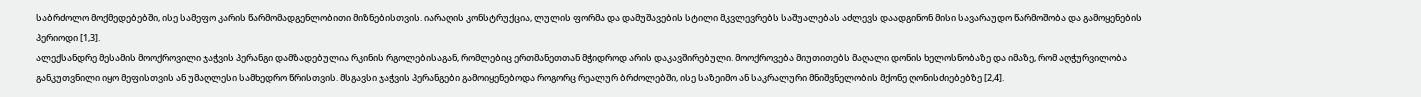საბრძოლო მოქმედებებში, ისე სამეფო კარის წარმომადგენლობითი მიზნებისთვის. იარაღის კონსტრუქცია, ლულის ფორმა და დამუშავების სტილი მკვლევრებს საშუალებას აძლევს დაადგინონ მისი სავარაუდო წარმოშობა და გამოყენების პერიოდი [1,3].
ალექსანდრე მესამის მოოქროვილი ჯაჭვის პერანგი დამზადებულია რკინის რგოლებისაგან, რომლებიც ერთმანეთთან მჭიდროდ არის დაკავშირებული. მოოქროვება მიუთითებს მაღალი დონის ხელოსნობაზე და იმაზე, რომ აღჭურვილობა განკუთვნილი იყო მეფისთვის ან უმაღლესი სამხედრო წრისთვის. მსგავსი ჯაჭვის პერანგები გამოიყენებოდა როგორც რეალურ ბრძოლებში, ისე საზეიმო ან საკრალური მნიშვნელობის მქონე ღონისძიებებზე [2,4].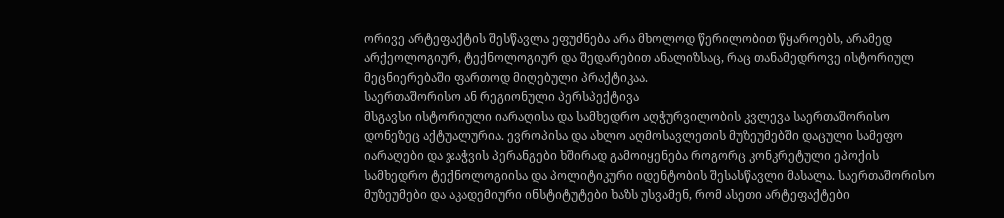ორივე არტეფაქტის შესწავლა ეფუძნება არა მხოლოდ წერილობით წყაროებს, არამედ არქეოლოგიურ, ტექნოლოგიურ და შედარებით ანალიზსაც, რაც თანამედროვე ისტორიულ მეცნიერებაში ფართოდ მიღებული პრაქტიკაა.
საერთაშორისო ან რეგიონული პერსპექტივა
მსგავსი ისტორიული იარაღისა და სამხედრო აღჭურვილობის კვლევა საერთაშორისო დონეზეც აქტუალურია. ევროპისა და ახლო აღმოსავლეთის მუზეუმებში დაცული სამეფო იარაღები და ჯაჭვის პერანგები ხშირად გამოიყენება როგორც კონკრეტული ეპოქის სამხედრო ტექნოლოგიისა და პოლიტიკური იდენტობის შესასწავლი მასალა. საერთაშორისო მუზეუმები და აკადემიური ინსტიტუტები ხაზს უსვამენ, რომ ასეთი არტეფაქტები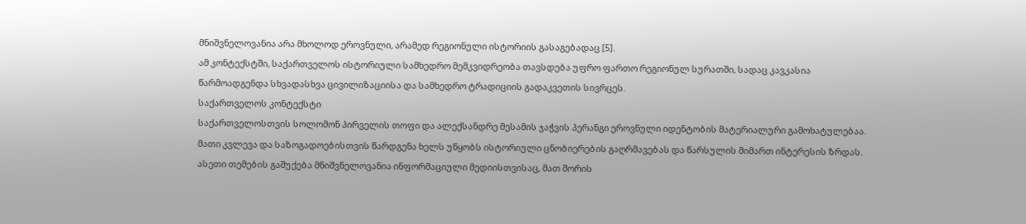მნიშვნელოვანია არა მხოლოდ ეროვნული, არამედ რეგიონული ისტორიის გასაგებადაც [5].
ამ კონტექსტში, საქართველოს ისტორიული სამხედრო მემკვიდრეობა თავსდება უფრო ფართო რეგიონულ სურათში, სადაც კავკასია წარმოადგენდა სხვადასხვა ცივილიზაციისა და სამხედრო ტრადიციის გადაკვეთის სივრცეს.
საქართველოს კონტექსტი
საქართველოსთვის სოლომონ პირველის თოფი და ალექსანდრე მესამის ჯაჭვის პერანგი ეროვნული იდენტობის მატერიალური გამოხატულებაა. მათი კვლევა და საზოგადოებისთვის წარდგენა ხელს უწყობს ისტორიული ცნობიერების გაღრმავებას და წარსულის მიმართ ინტერესის ზრდას.
ასეთი თემების გაშუქება მნიშვნელოვანია ინფორმაციული მედიისთვისაც, მათ შორის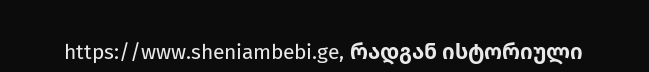https://www.sheniambebi.ge, რადგან ისტორიული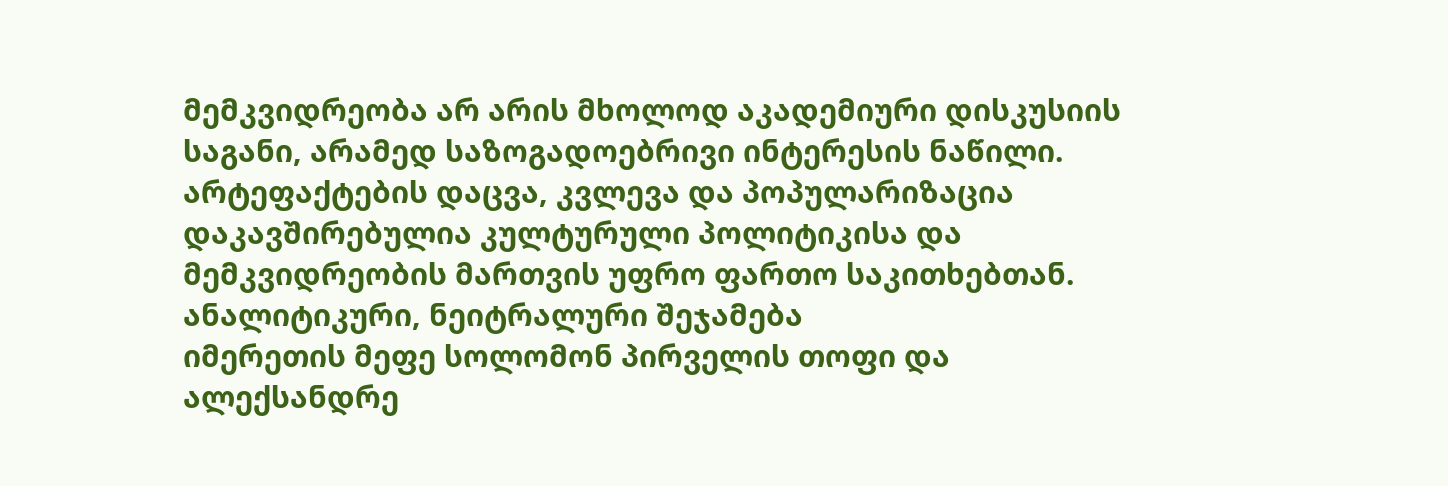მემკვიდრეობა არ არის მხოლოდ აკადემიური დისკუსიის საგანი, არამედ საზოგადოებრივი ინტერესის ნაწილი. არტეფაქტების დაცვა, კვლევა და პოპულარიზაცია დაკავშირებულია კულტურული პოლიტიკისა და მემკვიდრეობის მართვის უფრო ფართო საკითხებთან.
ანალიტიკური, ნეიტრალური შეჯამება
იმერეთის მეფე სოლომონ პირველის თოფი და ალექსანდრე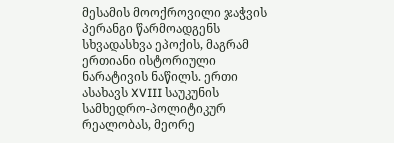მესამის მოოქროვილი ჯაჭვის პერანგი წარმოადგენს სხვადასხვა ეპოქის, მაგრამ ერთიანი ისტორიული ნარატივის ნაწილს. ერთი ასახავს XVIII საუკუნის სამხედრო-პოლიტიკურ რეალობას, მეორე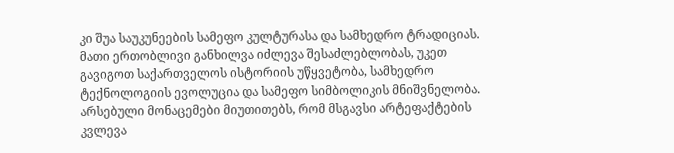კი შუა საუკუნეების სამეფო კულტურასა და სამხედრო ტრადიციას. მათი ერთობლივი განხილვა იძლევა შესაძლებლობას, უკეთ გავიგოთ საქართველოს ისტორიის უწყვეტობა, სამხედრო ტექნოლოგიის ევოლუცია და სამეფო სიმბოლიკის მნიშვნელობა. არსებული მონაცემები მიუთითებს, რომ მსგავსი არტეფაქტების კვლევა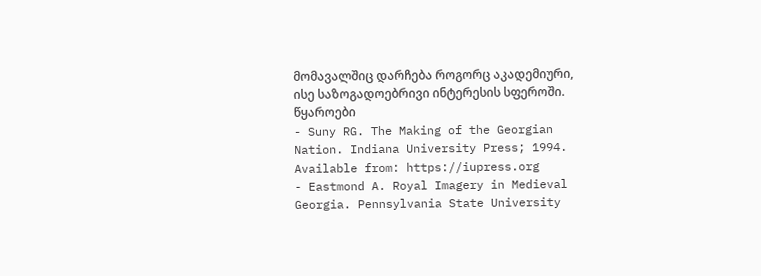მომავალშიც დარჩება როგორც აკადემიური, ისე საზოგადოებრივი ინტერესის სფეროში.
წყაროები
- Suny RG. The Making of the Georgian Nation. Indiana University Press; 1994. Available from: https://iupress.org
- Eastmond A. Royal Imagery in Medieval Georgia. Pennsylvania State University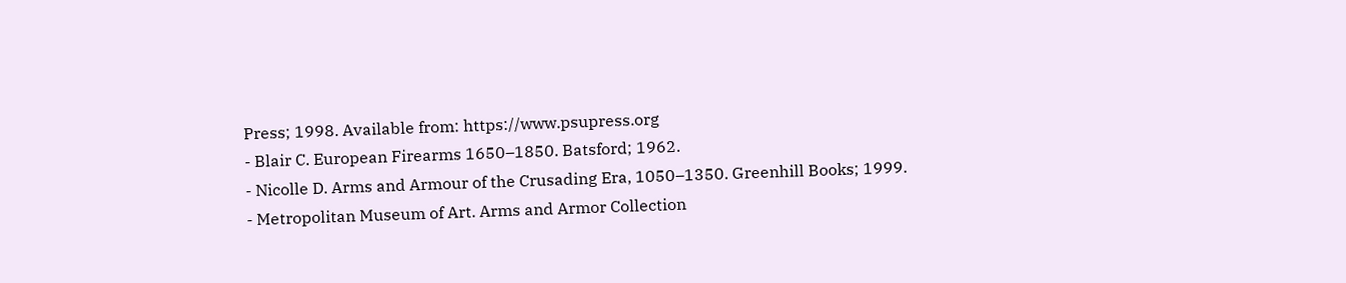Press; 1998. Available from: https://www.psupress.org
- Blair C. European Firearms 1650–1850. Batsford; 1962.
- Nicolle D. Arms and Armour of the Crusading Era, 1050–1350. Greenhill Books; 1999.
- Metropolitan Museum of Art. Arms and Armor Collection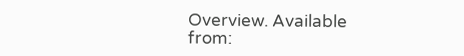Overview. Available from: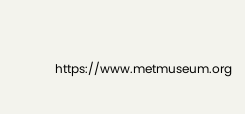https://www.metmuseum.org